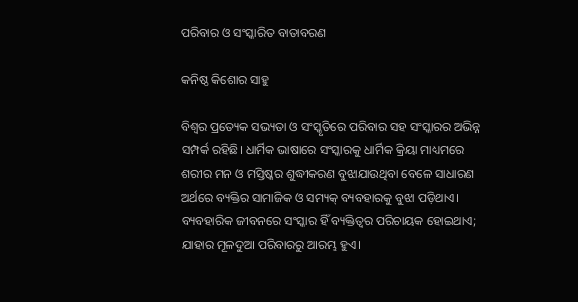ପରିବାର ଓ ସଂସ୍କାରିତ ବାତାବରଣ

କନିଷ୍ଠ କିଶୋର ସାହୁ

ବିଶ୍ୱର ପ୍ରତ୍ୟେକ ସଭ୍ୟତା ଓ ସଂସ୍କୃତିରେ ପରିବାର ସହ ସଂସ୍କାରର ଅଭିନ୍ନ ସମ୍ପର୍କ ରହିଛି। ଧାର୍ମିକ ଭାଷାରେ ସଂସ୍କାରକୁ ଧାର୍ମିକ କ୍ରିୟା ମାଧ୍ୟମରେ ଶରୀର ମନ ଓ ମସ୍ତିଷ୍କର ଶୁଦ୍ଧୀକରଣ ବୁଝାଯାଉଥିବା ବେଳେ ସାଧାରଣ ଅର୍ଥରେ ବ୍ୟକ୍ତିର ସାମାଜିକ ଓ ସମ୍ୟକ୍‌ ବ୍ୟବହାରକୁ ବୁଝା ପଡ଼ିଥାଏ। ବ୍ୟବହାରିକ ଜୀବନରେ ସଂସ୍କାର ହିଁ ବ୍ୟକ୍ତିତ୍ୱର ପରିଚାୟକ ହୋଇଥାଏ; ଯାହାର ମୂଳଦୁଆ ପରିବାରରୁ ଆରମ୍ଭ ହୁଏ।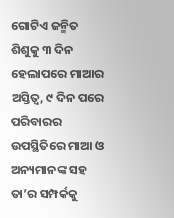ଗୋଟିଏ ଜନ୍ମିତ ଶିଶୁକୁ ୩ ଦିନ ହେଲାପରେ ମାଆର ଅସ୍ତିତ୍ୱ, ୯ ଦିନ ପରେ ପରିବାରର ଉପସ୍ଥିତିରେ ମାଆ ଓ ଅନ୍ୟମାନଙ୍କ ସହ ତା’ର ସମ୍ପର୍କକୁ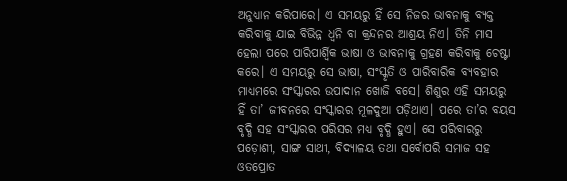ଅନୁଧ୍ୟାନ କରିପାରେ। ଏ ସମୟରୁ ହିଁ ସେ ନିଜର ଭାବନାକୁ ବ୍ୟକ୍ତ କରିବାକୁ ଯାଇ ବିଭିନ୍ନ ଧ୍ୱନି ବା କ୍ରନ୍ଦନର ଆଶ୍ରୟ ନିଏ। ତିନି ମାସ ହେଲା ପରେ ପାରିପାର୍ଶ୍ୱିକ ଭାଷା ଓ ଭାବନାକୁ ଗ୍ରହଣ କରିବାକୁ ଚେଷ୍ଟା କରେ। ଏ ସମୟରୁ ସେ ଭାଷା, ସଂସ୍କୃତି ଓ ପାରିବାରିକ ବ୍ୟବହାର ମାଧ୍ୟମରେ ସଂସ୍କାରର ଉପାଦାନ ଖୋଜି ବସେ। ଶିଶୁର ଏହି ସମୟରୁ ହିଁ ତା’ ଜୀବନରେ ସଂସ୍କାରର ମୂଳଦୁଆ ପଡ଼ିଥାଏ। ପରେ ତା’ର ବୟସ ବୃଦ୍ଧି ସହ ସଂସ୍କାରର ପରିସର ମଧ୍ୟ ବୃଦ୍ଧି ହୁଏ। ସେ ପରିବାରରୁ ପଡ଼ୋଶୀ, ସାଙ୍ଗ ସାଥୀ, ବିଦ୍ୟାଳୟ ତଥା ସର୍ବୋପରି ସମାଜ ସହ ଓତପ୍ରୋତ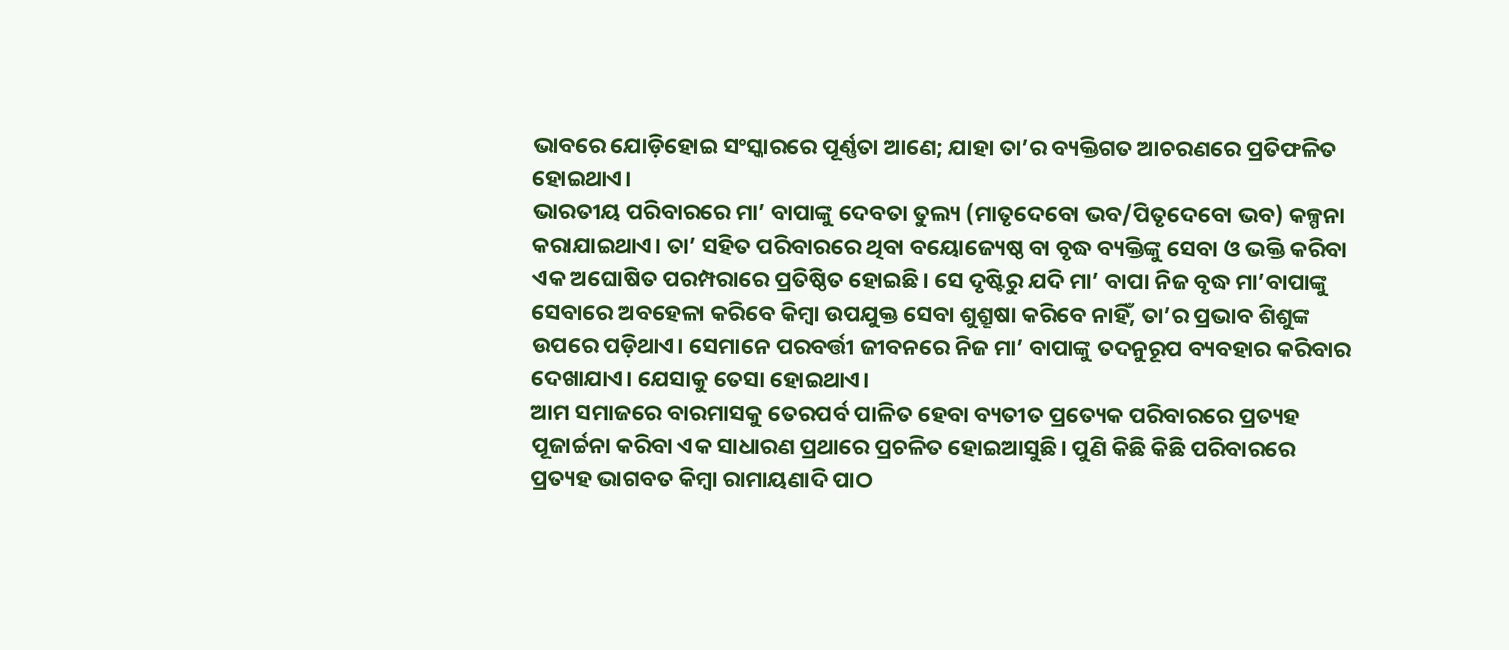ଭାବରେ ଯୋଡ଼ିହୋଇ ସଂସ୍କାରରେ ପୂର୍ଣ୍ଣତା ଆଣେ; ଯାହା ତା’ର ବ୍ୟକ୍ତିଗତ ଆଚରଣରେ ପ୍ରତିଫଳିତ ହୋଇଥାଏ।
ଭାରତୀୟ ପରିବାରରେ ମା’ ବାପାଙ୍କୁ ଦେବତା ତୁଲ୍ୟ (ମାତୃଦେବୋ ଭବ/ପିତୃଦେବୋ ଭବ) କଳ୍ପନା କରାଯାଇଥାଏ। ତା’ ସହିତ ପରିବାରରେ ଥିବା ବୟୋଜ୍ୟେଷ୍ଠ ବା ବୃଦ୍ଧ ବ୍ୟକ୍ତିଙ୍କୁ ସେବା ଓ ଭକ୍ତି କରିବା ଏକ ଅଘୋଷିତ ପରମ୍ପରାରେ ପ୍ରତିଷ୍ଠିତ ହୋଇଛି। ସେ ଦୃଷ୍ଟିରୁ ଯଦି ମା’ ବାପା ନିଜ ବୃଦ୍ଧ ମା’ବାପାଙ୍କୁ ସେବାରେ ଅବହେଳା କରିବେ କିମ୍ବା ଉପଯୁକ୍ତ ସେବା ଶୁଶ୍ରୂଷା କରିବେ ନାହିଁ, ତା’ର ପ୍ରଭାବ ଶିଶୁଙ୍କ ଉପରେ ପଡ଼ିଥାଏ। ସେମାନେ ପରବର୍ତ୍ତୀ ଜୀବନରେ ନିଜ ମା’ ବାପାଙ୍କୁ ତଦନୁରୂପ ବ୍ୟବହାର କରିବାର ଦେଖାଯାଏ। ଯେସାକୁ ତେସା ହୋଇଥାଏ।
ଆମ ସମାଜରେ ବାରମାସକୁ ତେରପର୍ବ ପାଳିତ ହେବା ବ୍ୟତୀତ ପ୍ରତ୍ୟେକ ପରିବାରରେ ପ୍ରତ୍ୟହ ପୂଜାର୍ଚ୍ଚନା କରିବା ଏକ ସାଧାରଣ ପ୍ରଥାରେ ପ୍ରଚଳିତ ହୋଇଆସୁଛି। ପୁଣି କିଛି କିଛି ପରିବାରରେ ପ୍ରତ୍ୟହ ଭାଗବତ କିମ୍ବା ରାମାୟଣାଦି ପାଠ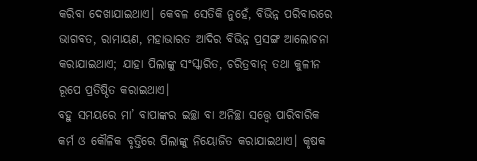କରିବା ଦେଖାଯାଇଥାଏ। କେବଳ ସେତିକି ନୁହେଁ, ବିଭିନ୍ନ ପରିବାରରେ ଭାଗବତ, ରାମାୟଣ, ମହାଭାରତ ଆଦିର ବିଭିନ୍ନ ପ୍ରସଙ୍ଗ ଆଲୋଚନା କରାଯାଇଥାଏ; ଯାହା ପିଲାଙ୍କୁ ସଂସ୍କାରିତ, ଚରିତ୍ରବାନ୍‌ ତଥା କୁଳୀନ ରୂପେ ପ୍ରତିଷ୍ଠିତ କରାଇଥାଏ।
ବହୁ ସମୟରେ ମା’ ବାପାଙ୍କର ଇଚ୍ଛା ବା ଅନିଚ୍ଛା ସତ୍ତ୍ୱେ ପାରିବାରିକ କର୍ମ ଓ କୌଳିକ ବୃତ୍ତିରେ ପିଲାଙ୍କୁ ନିୟୋଜିତ କରାଯାଇଥାଏ। କୃଷକ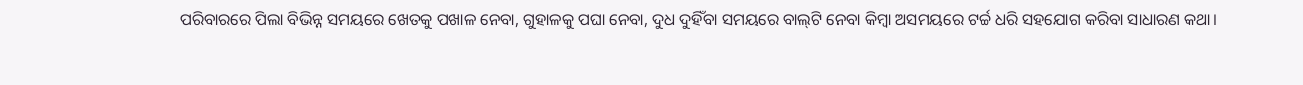ପରିବାରରେ ପିଲା ବିଭିନ୍ନ ସମୟରେ ଖେତକୁ ପଖାଳ ନେବା, ଗୁହାଳକୁ ପଘା ନେବା, ଦୁଧ ଦୁହିଁବା ସମୟରେ ବାଲ୍‌ଟି ନେବା କିମ୍ବା ଅସମୟରେ ଟର୍ଚ୍ଚ ଧରି ସହଯୋଗ କରିବା ସାଧାରଣ କଥା।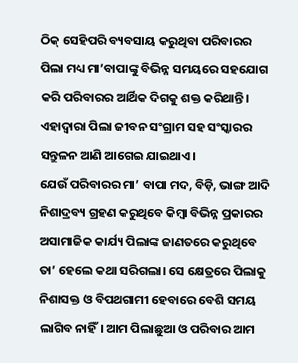ଠିକ୍‌ ସେହିପରି ବ୍ୟବସାୟ କରୁଥିବା ପରିବାରର ପିଲା ମଧ୍ୟ ମା’ବାପାଙ୍କୁ ବିଭିନ୍ନ ସମୟରେ ସହଯୋଗ କରି ପରିବାରର ଆର୍ଥିକ ଦିଗକୁ ଶକ୍ତ କରିଥାନ୍ତି। ଏହାଦ୍ୱାରା ପିଲା ଜୀବନ ସଂଗ୍ରାମ ସହ ସଂସ୍କାରର ସନ୍ତୁଳନ ଆଣି ଆଗେଇ ଯାଇଥାଏ।
ଯେଉଁ ପରିବାରର ମା’ ବାପା ମଦ, ବିଡ଼ି, ଭାଙ୍ଗ ଆଦି ନିଶାଦ୍ରବ୍ୟ ଗ୍ରହଣ କରୁଥିବେ କିମ୍ବା ବିଭିନ୍ନ ପ୍ରକାରର ଅସାମାଜିକ କାର୍ଯ୍ୟ ପିଲାଙ୍କ ଜାଣତରେ କରୁଥିବେ ତା’ ହେଲେ କଥା ସରିଗଲା। ସେ କ୍ଷେତ୍ରରେ ପିଲାକୁ ନିଶାସକ୍ତ ଓ ବିପଥଗାମୀ ହେବାରେ ବେଶି ସମୟ ଲାଗିବ ନାହିଁ। ଆମ ପିଲାଛୁଆ ଓ ପରିବାର ଆମ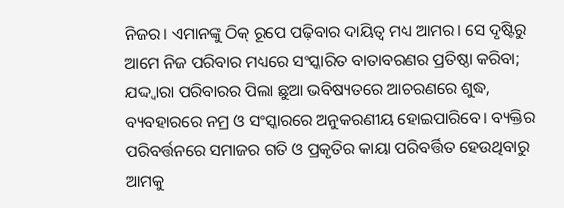ନିଜର। ଏମାନଙ୍କୁ ଠିକ୍‌ ରୂପେ ପଢ଼ିବାର ଦାୟିତ୍ୱ ମଧ୍ୟ ଆମର। ସେ ଦୃଷ୍ଟିରୁ ଆମେ ନିଜ ପରିବାର ମଧ୍ୟରେ ସଂସ୍କାରିତ ବାତାବରଣର ପ୍ରତିଷ୍ଠା କରିବା; ଯଦ୍ଦ୍ବାରା ପରିବାରର ପିଲା ଛୁଆ ଭବିଷ୍ୟତରେ ଆଚରଣରେ ଶୁଦ୍ଧ, ବ୍ୟବହାରରେ ନମ୍ର ଓ ସଂସ୍କାରରେ ଅନୁକରଣୀୟ ହୋଇପାରିବେ। ବ୍ୟକ୍ତିର ପରିବର୍ତ୍ତନରେ ସମାଜର ଗତି ଓ ପ୍ରକୃତିର କାୟା ପରିବର୍ତ୍ତିତ ହେଉଥିବାରୁ ଆମକୁ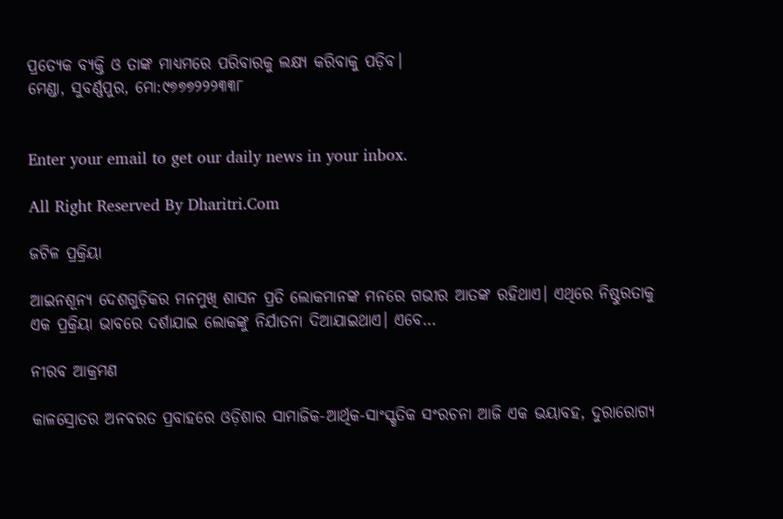ପ୍ରତ୍ୟେକ ବ୍ୟକ୍ତି ଓ ତାଙ୍କ ମାଧ୍ୟମରେ ପରିବାରକୁ ଲକ୍ଷ୍ୟ କରିବାକୁ ପଡ଼ିବ।
ମେଣ୍ଡା, ସୁବର୍ଣ୍ଣପୁର, ମୋ:୯୭୭୭୨୨୨୩୩୮


Enter your email to get our daily news in your inbox.

All Right Reserved By Dharitri.Com

ଜଟିଳ ପ୍ରକ୍ରିୟା

ଆଇନଶୂନ୍ୟ ଦେଶଗୁଡ଼ିକର ମନମୁଖି ଶାସନ ପ୍ରତି ଲୋକମାନଙ୍କ ମନରେ ଗଭୀର ଆତଙ୍କ ରହିଥାଏ। ଏଥିରେ ନିଷ୍ଠୁରତାକୁ ଏକ ପ୍ରକ୍ରିୟା ଭାବରେ ଦର୍ଶାଯାଇ ଲୋକଙ୍କୁ ନିର୍ଯାତନା ଦିଆଯାଇଥାଏ। ଏବେ…

ନୀରବ ଆକ୍ରମଣ

କାଳସ୍ରୋତର ଅନବରତ ପ୍ରବାହରେ ଓଡ଼ିଶାର ସାମାଜିକ-ଆର୍ଥିକ-ସାଂସ୍କୃତିକ ସଂରଚନା ଆଜି ଏକ ଭୟାବହ, ଦୁରାରୋଗ୍ୟ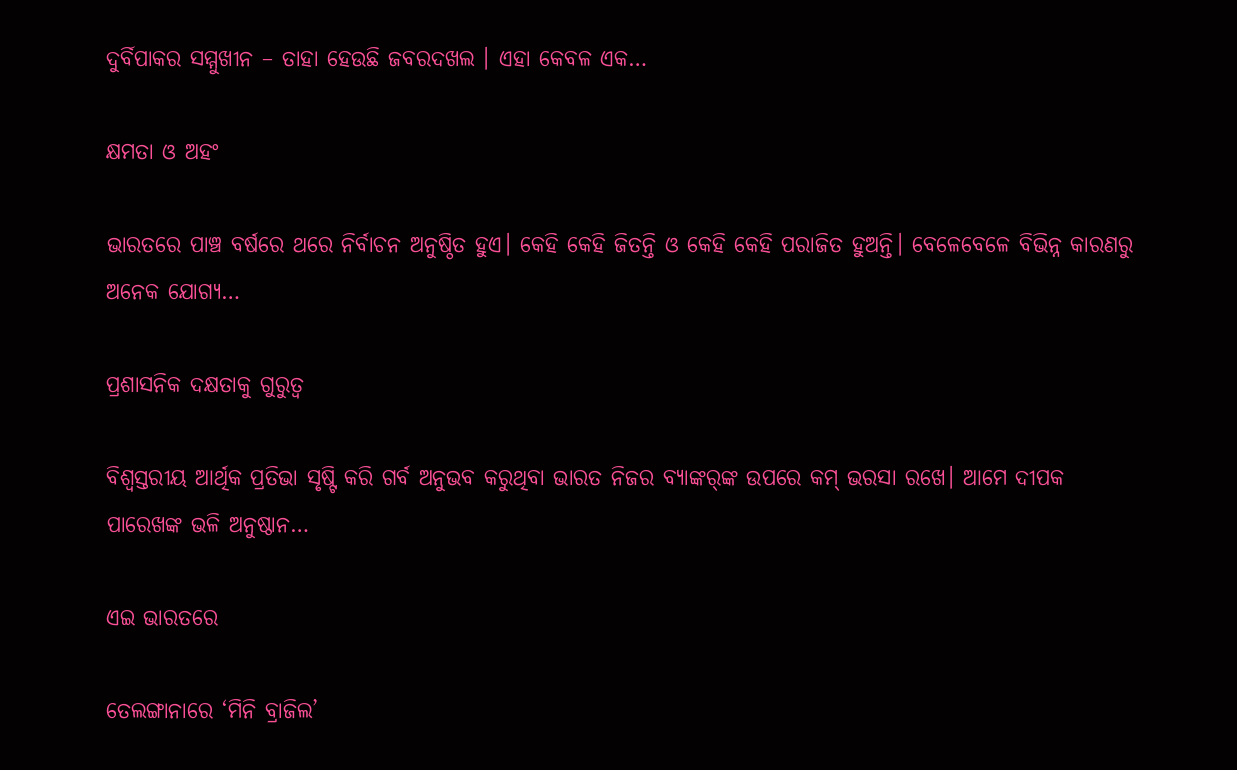ଦୁର୍ବିପାକର ସମ୍ମୁଖୀନ – ତାହା ହେଉଛି ଜବରଦଖଲ । ଏହା କେବଳ ଏକ…

କ୍ଷମତା ଓ ଅହଂ

ଭାରତରେ ପାଞ୍ଚ ବର୍ଷରେ ଥରେ ନିର୍ବାଚନ ଅନୁଷ୍ଠିତ ହୁଏ। କେହି କେହି ଜିତନ୍ତି ଓ କେହି କେହି ପରାଜିତ ହୁଅନ୍ତି। ବେଳେବେଳେ ବିଭିନ୍ନ କାରଣରୁ ଅନେକ ଯୋଗ୍ୟ…

ପ୍ରଶାସନିକ ଦକ୍ଷତାକୁ ଗୁରୁତ୍ୱ

ବିଶ୍ୱସ୍ତରୀୟ ଆର୍ଥିକ ପ୍ରତିଭା ସୃଷ୍ଟି କରି ଗର୍ବ ଅନୁଭବ କରୁଥିବା ଭାରତ ନିଜର ବ୍ୟାଙ୍କର୍‌ଙ୍କ ଉପରେ କମ୍‌ ଭରସା ରଖେ। ଆମେ ଦୀପକ ପାରେଖଙ୍କ ଭଳି ଅନୁଷ୍ଠାନ…

ଏଇ ଭାରତରେ

ତେଲଙ୍ଗାନାରେ ‘ମିନି ବ୍ରାଜିଲ’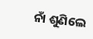ନାଁ ଶୁଣିଲେ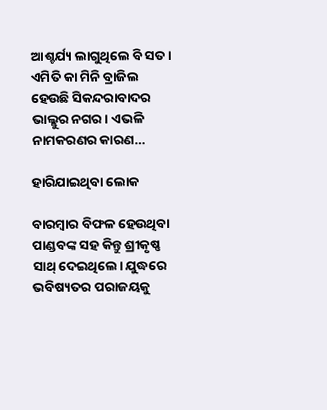ଆଶ୍ଚର୍ଯ୍ୟ ଲାଗୁଥିଲେ ବି ସତ। ଏମିତି କା ମିନି ବ୍ରାଜିଲ ହେଉଛି ସିକନ୍ଦରାବାଦର ଭାଲ୍ଲୁର ନଗର। ଏଭଳି ନାମକରଣର କାରଣ…

ହାରିଯାଇଥିବା ଲୋକ

ବାରମ୍ବାର ବିଫଳ ହେଉଥିବା ପାଣ୍ଡବଙ୍କ ସହ କିନ୍ତୁ ଶ୍ରୀକୃଷ୍ଣ ସାଥ୍‌ ଦେଇଥିଲେ। ଯୁଦ୍ଧରେ ଭବିଷ୍ୟତର ପରାଜୟକୁ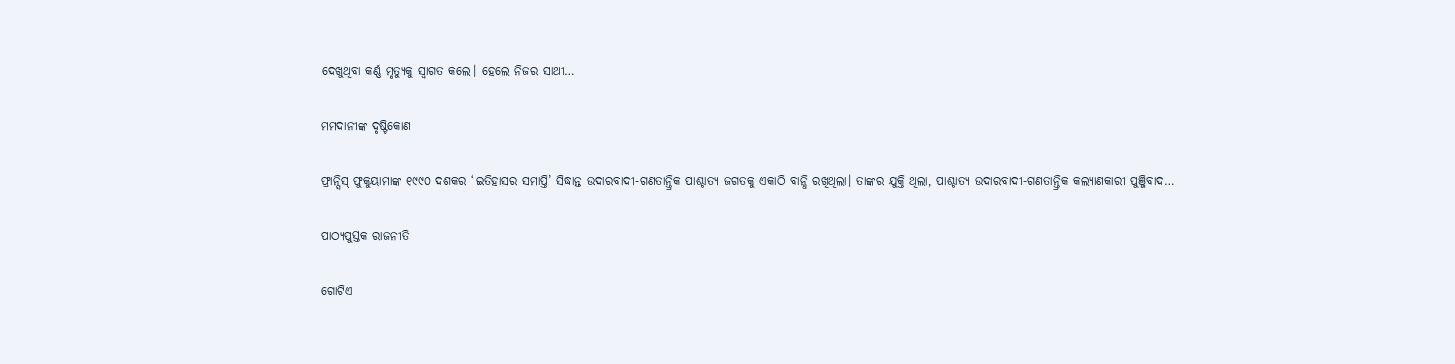ଦେଖୁଥିବା କର୍ଣ୍ଣ ମୃତ୍ୟୁକୁ ସ୍ବାଗତ କଲେ। ହେଲେ ନିଜର ସାଥୀ…

ମମଦାନୀଙ୍କ ଦୃଷ୍ଟିକୋଣ

ଫ୍ରାନ୍ସିସ୍‌ ଫୁକୁୟାମାଙ୍କ ୧୯୯୦ ଦଶକର ‘ଇତିହାସର ସମାପ୍ତି’ ସିଦ୍ଧାନ୍ତ ଉଦାରବାଦୀ-ଗଣତାନ୍ତ୍ରିକ ପାଶ୍ଚାତ୍ୟ ଜଗତକୁ ଏକାଠି ବାନ୍ଧି ରଖିଥିଲା। ତାଙ୍କର ଯୁକ୍ତି ଥିଲା, ପାଶ୍ଚାତ୍ୟ ଉଦାରବାଦୀ-ଗଣତାନ୍ତ୍ରିକ କଲ୍ୟାଣକାରୀ ପୁଞ୍ଜିବାଦ…

ପାଠ୍ୟପୁସ୍ତକ ରାଜନୀତି

ଗୋଟିଏ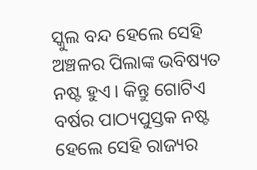ସ୍କୁଲ ବନ୍ଦ ହେଲେ ସେହି ଅଞ୍ଚଳର ପିଲାଙ୍କ ଭବିଷ୍ୟତ ନଷ୍ଟ ହୁଏ। କିନ୍ତୁ ଗୋଟିଏ ବର୍ଷର ପାଠ୍ୟପୁସ୍ତକ ନଷ୍ଟ ହେଲେ ସେହି ରାଜ୍ୟର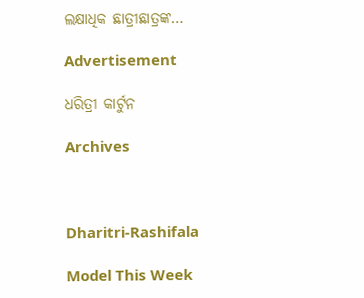ଲକ୍ଷାଧିକ ଛାତ୍ରୀଛାତ୍ରଙ୍କ…

Advertisement

ଧରିତ୍ରୀ କାର୍ଟୁନ

Archives



Dharitri-Rashifala

Model This Week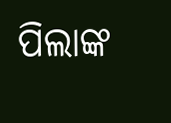ପିଲାଙ୍କ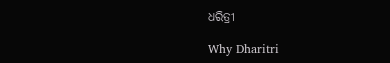ଧରିତ୍ରୀ

Why Dharitri